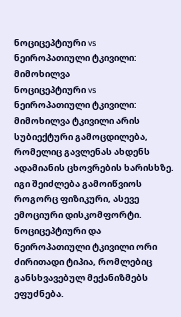ნოციცეპტიური vs ნეიროპათიული ტკივილი: მიმოხილვა
ნოციცეპტიური vs ნეიროპათიული ტკივილი: მიმოხილვა ტკივილი არის სუბიექტური გამოცდილება, რომელიც გავლენას ახდენს ადამიანის ცხოვრების ხარისხზე. იგი შეიძლება გამოიწვიოს როგორც ფიზიკური, ასევე ემოციური დისკომფორტი. ნოციცეპტიური და ნეიროპათიული ტკივილი ორი ძირითადი ტიპია, რომლებიც განსხვავებულ მექანიზმებს ეფუძნება.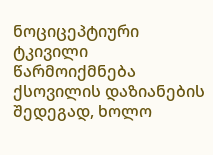ნოციცეპტიური ტკივილი წარმოიქმნება ქსოვილის დაზიანების შედეგად, ხოლო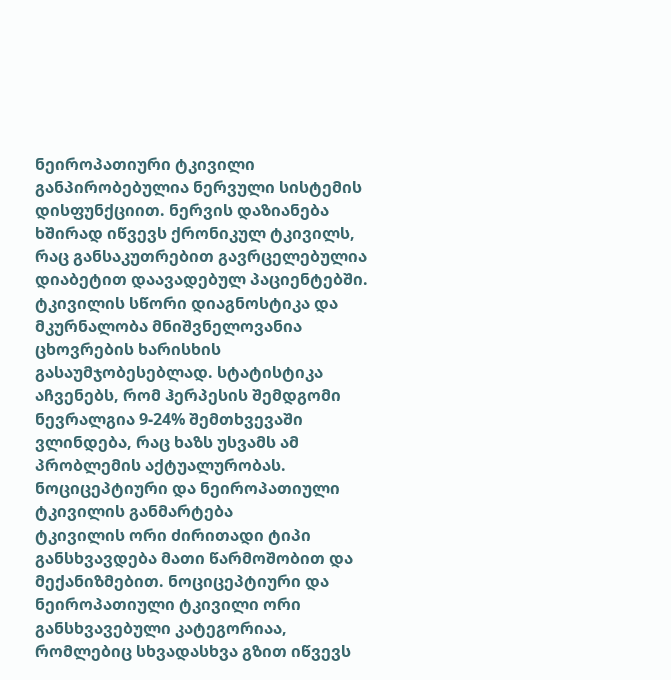ნეიროპათიური ტკივილი განპირობებულია ნერვული სისტემის დისფუნქციით. ნერვის დაზიანება ხშირად იწვევს ქრონიკულ ტკივილს, რაც განსაკუთრებით გავრცელებულია დიაბეტით დაავადებულ პაციენტებში.
ტკივილის სწორი დიაგნოსტიკა და მკურნალობა მნიშვნელოვანია ცხოვრების ხარისხის გასაუმჯობესებლად. სტატისტიკა აჩვენებს, რომ ჰერპესის შემდგომი ნევრალგია 9-24% შემთხვევაში ვლინდება, რაც ხაზს უსვამს ამ პრობლემის აქტუალურობას.
ნოციცეპტიური და ნეიროპათიული ტკივილის განმარტება
ტკივილის ორი ძირითადი ტიპი განსხვავდება მათი წარმოშობით და მექანიზმებით. ნოციცეპტიური და ნეიროპათიული ტკივილი ორი განსხვავებული კატეგორიაა, რომლებიც სხვადასხვა გზით იწვევს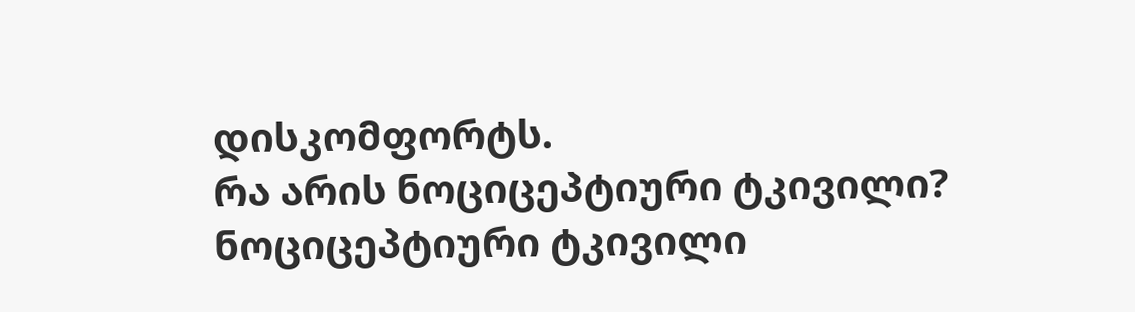დისკომფორტს.
რა არის ნოციცეპტიური ტკივილი?
ნოციცეპტიური ტკივილი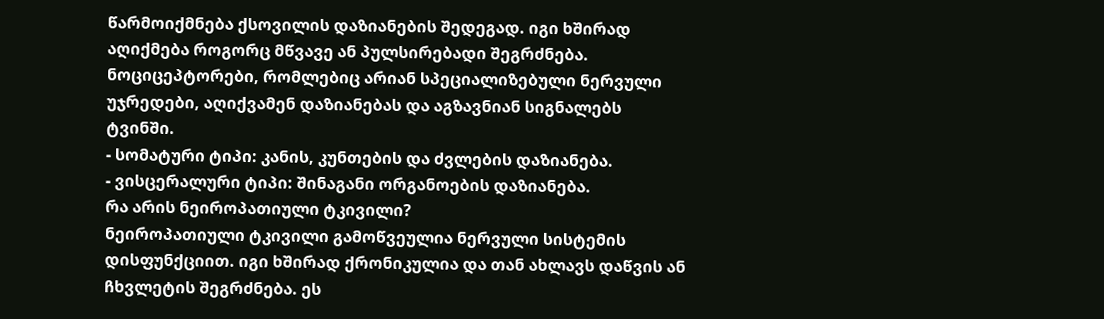წარმოიქმნება ქსოვილის დაზიანების შედეგად. იგი ხშირად აღიქმება როგორც მწვავე ან პულსირებადი შეგრძნება. ნოციცეპტორები, რომლებიც არიან სპეციალიზებული ნერვული უჯრედები, აღიქვამენ დაზიანებას და აგზავნიან სიგნალებს ტვინში.
- სომატური ტიპი: კანის, კუნთების და ძვლების დაზიანება.
- ვისცერალური ტიპი: შინაგანი ორგანოების დაზიანება.
რა არის ნეიროპათიული ტკივილი?
ნეიროპათიული ტკივილი გამოწვეულია ნერვული სისტემის დისფუნქციით. იგი ხშირად ქრონიკულია და თან ახლავს დაწვის ან ჩხვლეტის შეგრძნება. ეს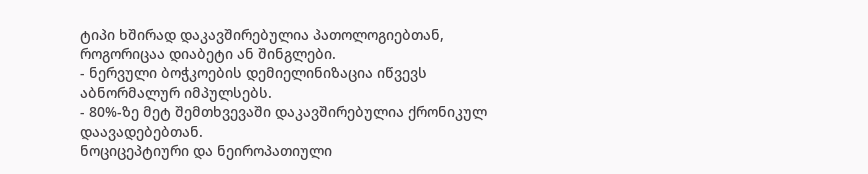ტიპი ხშირად დაკავშირებულია პათოლოგიებთან, როგორიცაა დიაბეტი ან შინგლები.
- ნერვული ბოჭკოების დემიელინიზაცია იწვევს აბნორმალურ იმპულსებს.
- 80%-ზე მეტ შემთხვევაში დაკავშირებულია ქრონიკულ დაავადებებთან.
ნოციცეპტიური და ნეიროპათიული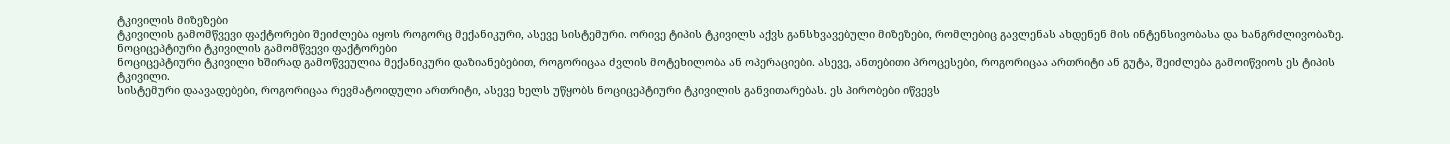ტკივილის მიზეზები
ტკივილის გამომწვევი ფაქტორები შეიძლება იყოს როგორც მექანიკური, ასევე სისტემური. ორივე ტიპის ტკივილს აქვს განსხვავებული მიზეზები, რომლებიც გავლენას ახდენენ მის ინტენსივობასა და ხანგრძლივობაზე.
ნოციცეპტიური ტკივილის გამომწვევი ფაქტორები
ნოციცეპტიური ტკივილი ხშირად გამოწვეულია მექანიკური დაზიანებებით, როგორიცაა ძვლის მოტეხილობა ან ოპერაციები. ასევე, ანთებითი პროცესები, როგორიცაა ართრიტი ან გუტა, შეიძლება გამოიწვიოს ეს ტიპის ტკივილი.
სისტემური დაავადებები, როგორიცაა რევმატოიდული ართრიტი, ასევე ხელს უწყობს ნოციცეპტიური ტკივილის განვითარებას. ეს პირობები იწვევს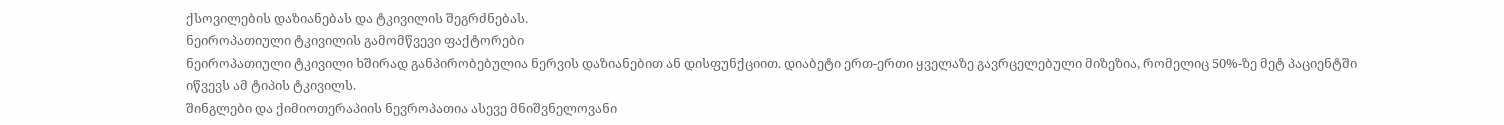ქსოვილების დაზიანებას და ტკივილის შეგრძნებას.
ნეიროპათიული ტკივილის გამომწვევი ფაქტორები
ნეიროპათიული ტკივილი ხშირად განპირობებულია ნერვის დაზიანებით ან დისფუნქციით. დიაბეტი ერთ-ერთი ყველაზე გავრცელებული მიზეზია, რომელიც 50%-ზე მეტ პაციენტში იწვევს ამ ტიპის ტკივილს.
შინგლები და ქიმიოთერაპიის ნევროპათია ასევე მნიშვნელოვანი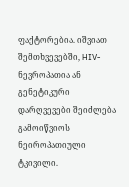ფაქტორებია. იშვიათ შემთხვევებში, HIV-ნევროპათია ან გენეტიკური დარღვევები შეიძლება გამოიწვიოს ნეიროპათიული ტკივილი.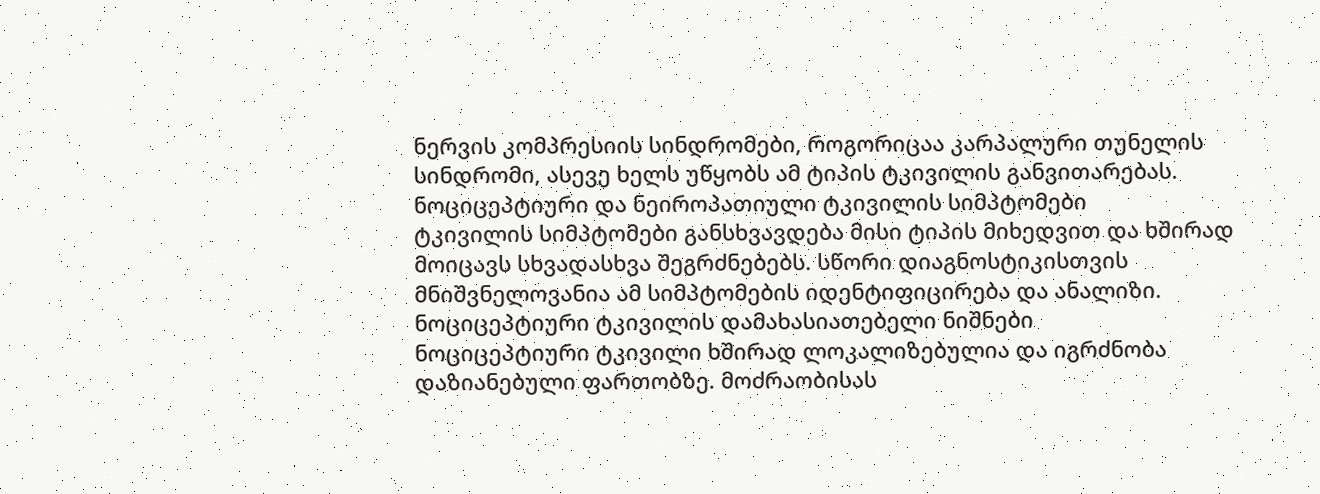ნერვის კომპრესიის სინდრომები, როგორიცაა კარპალური თუნელის სინდრომი, ასევე ხელს უწყობს ამ ტიპის ტკივილის განვითარებას.
ნოციცეპტიური და ნეიროპათიული ტკივილის სიმპტომები
ტკივილის სიმპტომები განსხვავდება მისი ტიპის მიხედვით და ხშირად მოიცავს სხვადასხვა შეგრძნებებს. სწორი დიაგნოსტიკისთვის მნიშვნელოვანია ამ სიმპტომების იდენტიფიცირება და ანალიზი.
ნოციცეპტიური ტკივილის დამახასიათებელი ნიშნები
ნოციცეპტიური ტკივილი ხშირად ლოკალიზებულია და იგრძნობა დაზიანებული ფართობზე. მოძრაობისას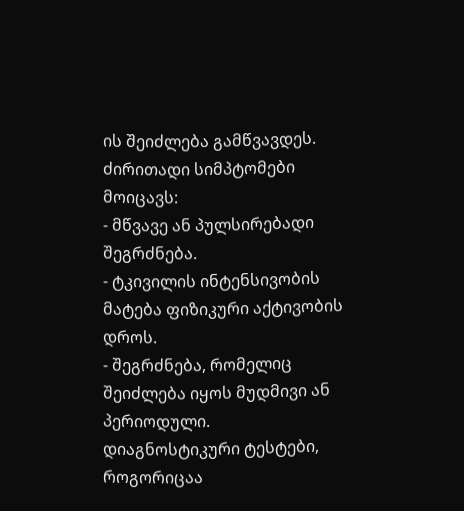ის შეიძლება გამწვავდეს. ძირითადი სიმპტომები მოიცავს:
- მწვავე ან პულსირებადი შეგრძნება.
- ტკივილის ინტენსივობის მატება ფიზიკური აქტივობის დროს.
- შეგრძნება, რომელიც შეიძლება იყოს მუდმივი ან პერიოდული.
დიაგნოსტიკური ტესტები, როგორიცაა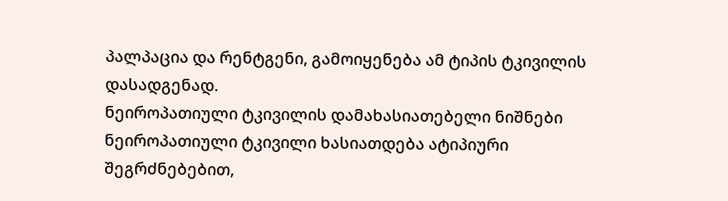პალპაცია და რენტგენი, გამოიყენება ამ ტიპის ტკივილის დასადგენად.
ნეიროპათიული ტკივილის დამახასიათებელი ნიშნები
ნეიროპათიული ტკივილი ხასიათდება ატიპიური შეგრძნებებით,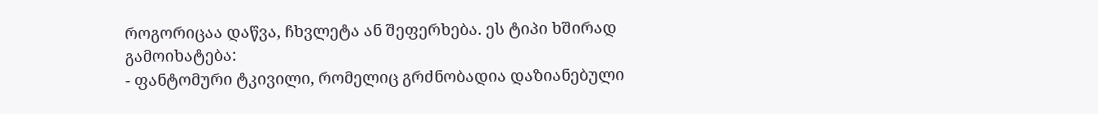როგორიცაა დაწვა, ჩხვლეტა ან შეფერხება. ეს ტიპი ხშირად გამოიხატება:
- ფანტომური ტკივილი, რომელიც გრძნობადია დაზიანებული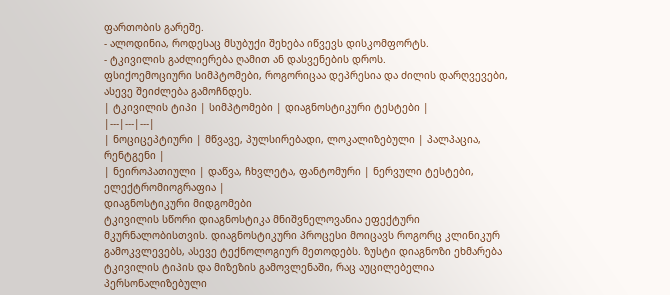ფართობის გარეშე.
- ალოდინია, როდესაც მსუბუქი შეხება იწვევს დისკომფორტს.
- ტკივილის გაძლიერება ღამით ან დასვენების დროს.
ფსიქოემოციური სიმპტომები, როგორიცაა დეპრესია და ძილის დარღვევები, ასევე შეიძლება გამოჩნდეს.
| ტკივილის ტიპი | სიმპტომები | დიაგნოსტიკური ტესტები |
|---|---|---|
| ნოციცეპტიური | მწვავე, პულსირებადი, ლოკალიზებული | პალპაცია, რენტგენი |
| ნეიროპათიული | დაწვა, ჩხვლეტა, ფანტომური | ნერვული ტესტები, ელექტრომიოგრაფია |
დიაგნოსტიკური მიდგომები
ტკივილის სწორი დიაგნოსტიკა მნიშვნელოვანია ეფექტური მკურნალობისთვის. დიაგნოსტიკური პროცესი მოიცავს როგორც კლინიკურ გამოკვლევებს, ასევე ტექნოლოგიურ მეთოდებს. ზუსტი დიაგნოზი ეხმარება ტკივილის ტიპის და მიზეზის გამოვლენაში, რაც აუცილებელია პერსონალიზებული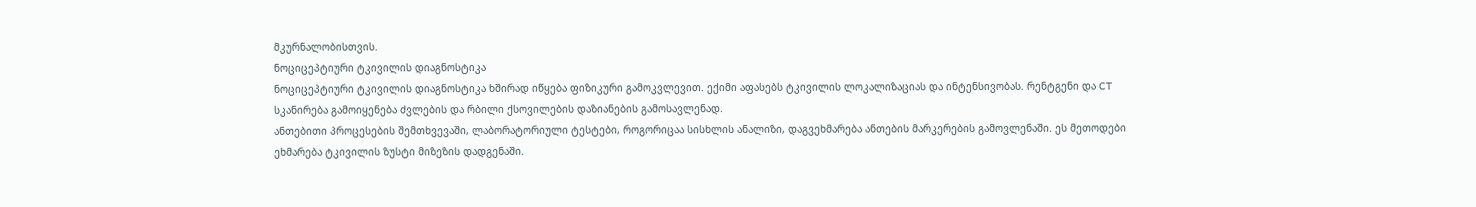მკურნალობისთვის.
ნოციცეპტიური ტკივილის დიაგნოსტიკა
ნოციცეპტიური ტკივილის დიაგნოსტიკა ხშირად იწყება ფიზიკური გამოკვლევით. ექიმი აფასებს ტკივილის ლოკალიზაციას და ინტენსივობას. რენტგენი და CT სკანირება გამოიყენება ძვლების და რბილი ქსოვილების დაზიანების გამოსავლენად.
ანთებითი პროცესების შემთხვევაში, ლაბორატორიული ტესტები, როგორიცაა სისხლის ანალიზი, დაგვეხმარება ანთების მარკერების გამოვლენაში. ეს მეთოდები ეხმარება ტკივილის ზუსტი მიზეზის დადგენაში.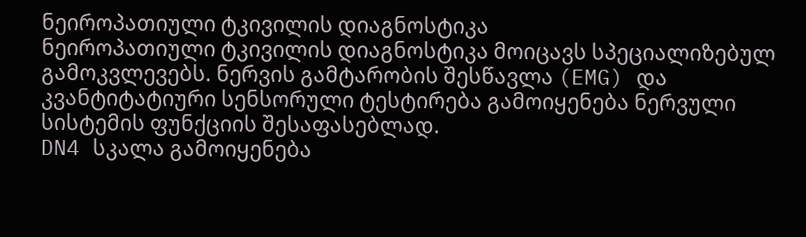ნეიროპათიული ტკივილის დიაგნოსტიკა
ნეიროპათიული ტკივილის დიაგნოსტიკა მოიცავს სპეციალიზებულ გამოკვლევებს. ნერვის გამტარობის შესწავლა (EMG) და კვანტიტატიური სენსორული ტესტირება გამოიყენება ნერვული სისტემის ფუნქციის შესაფასებლად.
DN4 სკალა გამოიყენება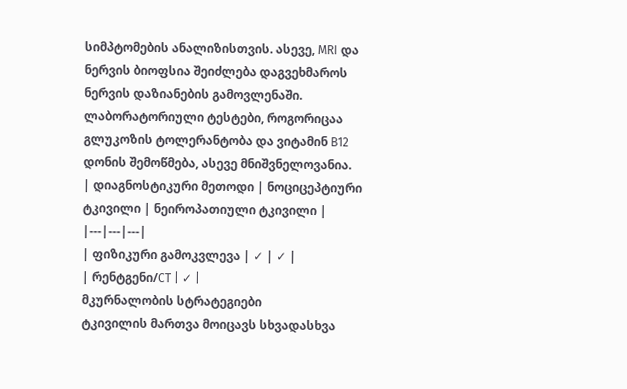სიმპტომების ანალიზისთვის. ასევე, MRI და ნერვის ბიოფსია შეიძლება დაგვეხმაროს ნერვის დაზიანების გამოვლენაში. ლაბორატორიული ტესტები, როგორიცაა გლუკოზის ტოლერანტობა და ვიტამინ B12 დონის შემოწმება, ასევე მნიშვნელოვანია.
| დიაგნოსტიკური მეთოდი | ნოციცეპტიური ტკივილი | ნეიროპათიული ტკივილი |
|---|---|---|
| ფიზიკური გამოკვლევა | ✓ | ✓ |
| რენტგენი/CT | ✓ |
მკურნალობის სტრატეგიები
ტკივილის მართვა მოიცავს სხვადასხვა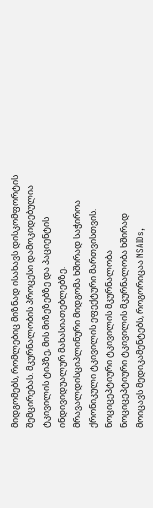მიდგომებს, რომლებიც მიზნად ისახავს დისკომფორტის შემცირებას. მკურნალობის პროცესი დამოკიდებულია ტკივილის ტიპზე, მის მიზეზებზე და პაციენტის ინდივიდუალურ მახასიათებლებზე. მრავალდისციპლინური მიდგომა ხშირად საჭიროა ქრონიკული ტკივილის ეფექტური მართვისთვის.
ნოციცეპტიური ტკივილის მკურნალობა
ნოციცეპტიური ტკივილის მკურნალობა ხშირად მოიცავს მედიკამენტებს, როგორიცაა NSAIDs,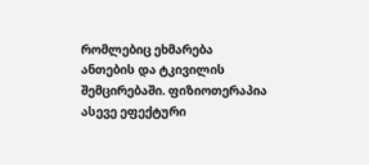რომლებიც ეხმარება ანთების და ტკივილის შემცირებაში. ფიზიოთერაპია ასევე ეფექტური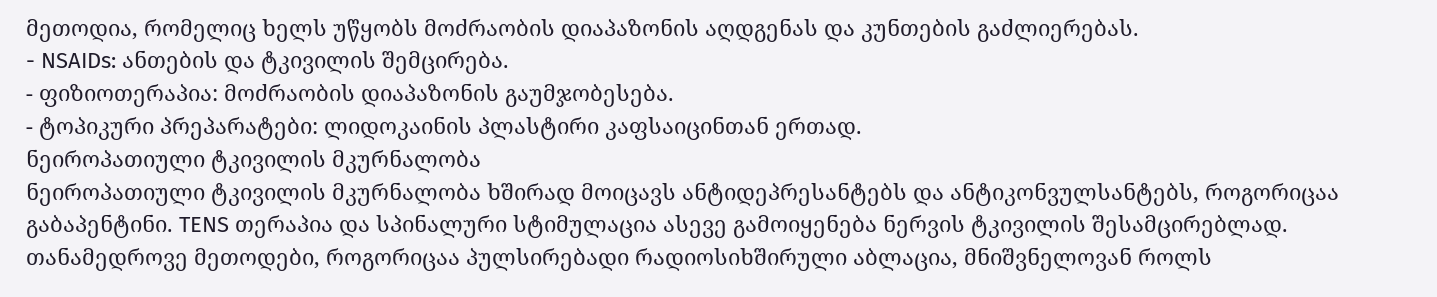მეთოდია, რომელიც ხელს უწყობს მოძრაობის დიაპაზონის აღდგენას და კუნთების გაძლიერებას.
- NSAIDs: ანთების და ტკივილის შემცირება.
- ფიზიოთერაპია: მოძრაობის დიაპაზონის გაუმჯობესება.
- ტოპიკური პრეპარატები: ლიდოკაინის პლასტირი კაფსაიცინთან ერთად.
ნეიროპათიული ტკივილის მკურნალობა
ნეიროპათიული ტკივილის მკურნალობა ხშირად მოიცავს ანტიდეპრესანტებს და ანტიკონვულსანტებს, როგორიცაა გაბაპენტინი. TENS თერაპია და სპინალური სტიმულაცია ასევე გამოიყენება ნერვის ტკივილის შესამცირებლად. თანამედროვე მეთოდები, როგორიცაა პულსირებადი რადიოსიხშირული აბლაცია, მნიშვნელოვან როლს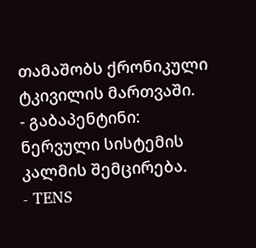თამაშობს ქრონიკული ტკივილის მართვაში.
- გაბაპენტინი: ნერვული სისტემის კალმის შემცირება.
- TENS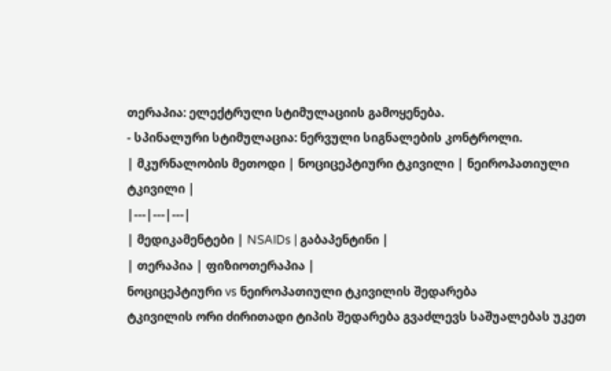თერაპია: ელექტრული სტიმულაციის გამოყენება.
- სპინალური სტიმულაცია: ნერვული სიგნალების კონტროლი.
| მკურნალობის მეთოდი | ნოციცეპტიური ტკივილი | ნეიროპათიული ტკივილი |
|---|---|---|
| მედიკამენტები | NSAIDs | გაბაპენტინი |
| თერაპია | ფიზიოთერაპია |
ნოციცეპტიური vs ნეიროპათიული ტკივილის შედარება
ტკივილის ორი ძირითადი ტიპის შედარება გვაძლევს საშუალებას უკეთ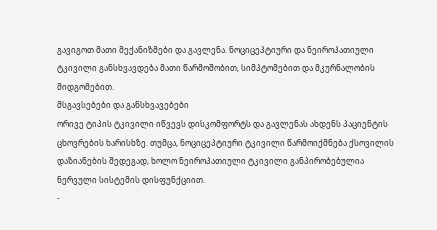გავიგოთ მათი მექანიზმები და გავლენა. ნოციცეპტიური და ნეიროპათიული ტკივილი განსხვავდება მათი წარმოშობით, სიმპტომებით და მკურნალობის მიდგომებით.
მსგავსებები და განსხვავებები
ორივე ტიპის ტკივილი იწვევს დისკომფორტს და გავლენას ახდენს პაციენტის ცხოვრების ხარისხზე. თუმცა, ნოციცეპტიური ტკივილი წარმოიქმნება ქსოვილის დაზიანების შედეგად, ხოლო ნეიროპათიული ტკივილი განპირობებულია ნერვული სისტემის დისფუნქციით.
-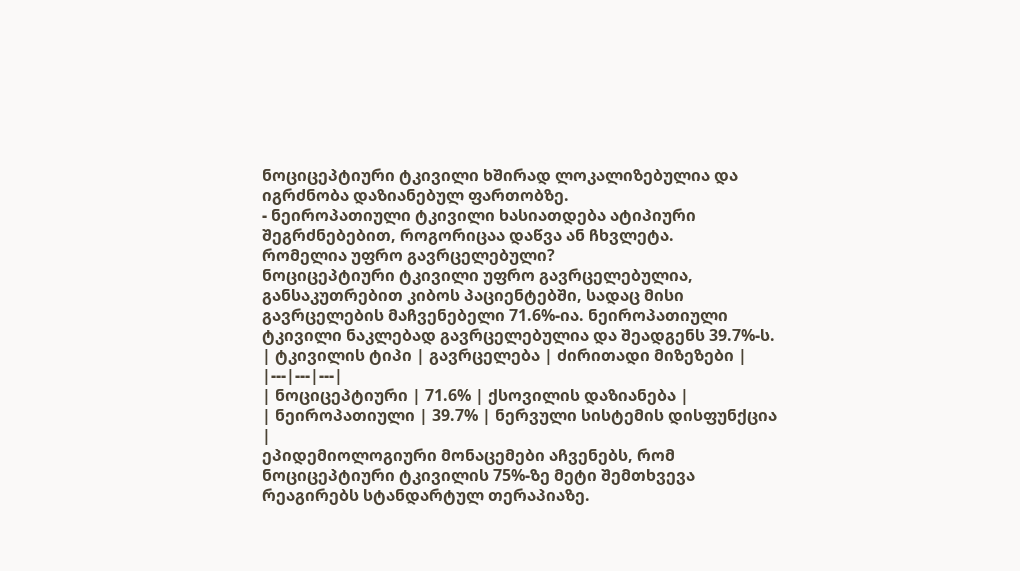ნოციცეპტიური ტკივილი ხშირად ლოკალიზებულია და იგრძნობა დაზიანებულ ფართობზე.
- ნეიროპათიული ტკივილი ხასიათდება ატიპიური შეგრძნებებით, როგორიცაა დაწვა ან ჩხვლეტა.
რომელია უფრო გავრცელებული?
ნოციცეპტიური ტკივილი უფრო გავრცელებულია, განსაკუთრებით კიბოს პაციენტებში, სადაც მისი გავრცელების მაჩვენებელი 71.6%-ია. ნეიროპათიული ტკივილი ნაკლებად გავრცელებულია და შეადგენს 39.7%-ს.
| ტკივილის ტიპი | გავრცელება | ძირითადი მიზეზები |
|---|---|---|
| ნოციცეპტიური | 71.6% | ქსოვილის დაზიანება |
| ნეიროპათიული | 39.7% | ნერვული სისტემის დისფუნქცია |
ეპიდემიოლოგიური მონაცემები აჩვენებს, რომ ნოციცეპტიური ტკივილის 75%-ზე მეტი შემთხვევა რეაგირებს სტანდარტულ თერაპიაზე.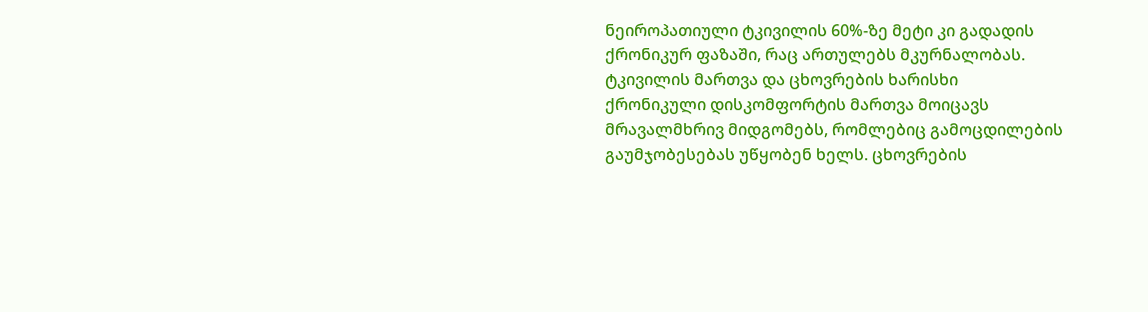ნეიროპათიული ტკივილის 60%-ზე მეტი კი გადადის ქრონიკურ ფაზაში, რაც ართულებს მკურნალობას.
ტკივილის მართვა და ცხოვრების ხარისხი
ქრონიკული დისკომფორტის მართვა მოიცავს მრავალმხრივ მიდგომებს, რომლებიც გამოცდილების გაუმჯობესებას უწყობენ ხელს. ცხოვრების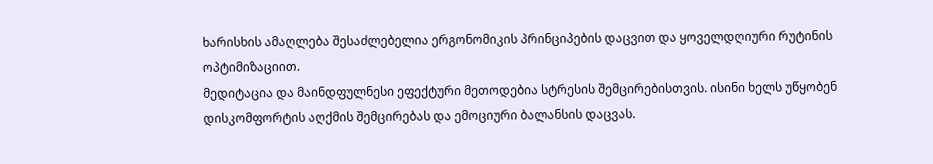ხარისხის ამაღლება შესაძლებელია ერგონომიკის პრინციპების დაცვით და ყოველდღიური რუტინის ოპტიმიზაციით.
მედიტაცია და მაინდფულნესი ეფექტური მეთოდებია სტრესის შემცირებისთვის. ისინი ხელს უწყობენ დისკომფორტის აღქმის შემცირებას და ემოციური ბალანსის დაცვას.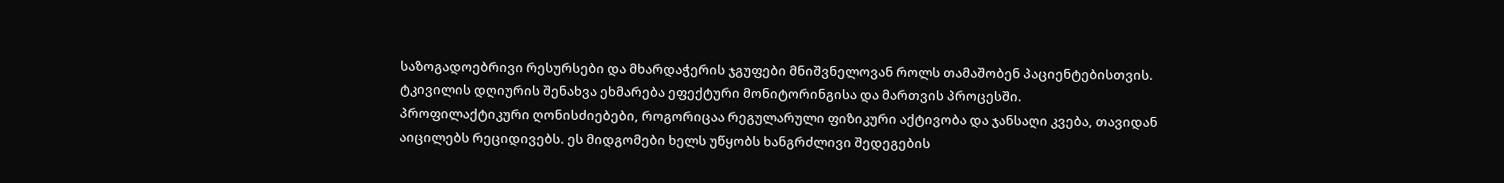საზოგადოებრივი რესურსები და მხარდაჭერის ჯგუფები მნიშვნელოვან როლს თამაშობენ პაციენტებისთვის. ტკივილის დღიურის შენახვა ეხმარება ეფექტური მონიტორინგისა და მართვის პროცესში.
პროფილაქტიკური ღონისძიებები, როგორიცაა რეგულარული ფიზიკური აქტივობა და ჯანსაღი კვება, თავიდან აიცილებს რეციდივებს. ეს მიდგომები ხელს უწყობს ხანგრძლივი შედეგების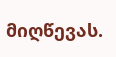მიღწევას.